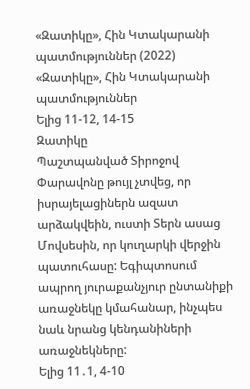«Զատիկը», Հին Կտակարանի պատմություններ (2022)
«Զատիկը», Հին Կտակարանի պատմություններ
Ելից 11-12, 14-15
Զատիկը
Պաշտպանված Տիրոջով
Փարավոնը թույլ չտվեց, որ իսրայելացիներն ազատ արձակվեին, ուստի Տերն ասաց Մովսեսին, որ կուղարկի վերջին պատուհասը: Եգիպտոսում ապրող յուրաքանչյուր ընտանիքի առաջնեկը կմահանար, ինչպես նաև նրանց կենդանիների առաջնեկները:
Ելից 11․1, 4-10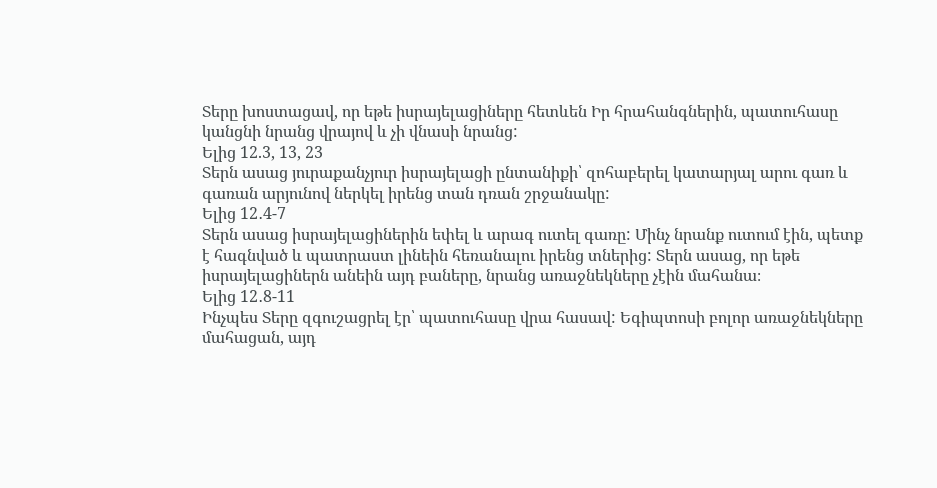Տերը խոստացավ, որ եթե իսրայելացիները հետևեն Իր հրահանգներին, պատուհասը կանցնի նրանց վրայով և չի վնասի նրանց:
Ելից 12.3, 13, 23
Տերն ասաց յուրաքանչյուր իսրայելացի ընտանիքի՝ զոհաբերել կատարյալ արու գառ և գառան արյունով ներկել իրենց տան դռան շրջանակը:
Ելից 12․4-7
Տերն ասաց իսրայելացիներին եփել և արագ ուտել գառը: Մինչ նրանք ուտում էին, պետք է հագնված և պատրաստ լինեին հեռանալու իրենց տներից: Տերն ասաց, որ եթե իսրայելացիներն անեին այդ բաները, նրանց առաջնեկները չէին մահանա։
Ելից 12․8-11
Ինչպես Տերը զգուշացրել էր՝ պատուհասը վրա հասավ: Եգիպտոսի բոլոր առաջնեկները մահացան, այդ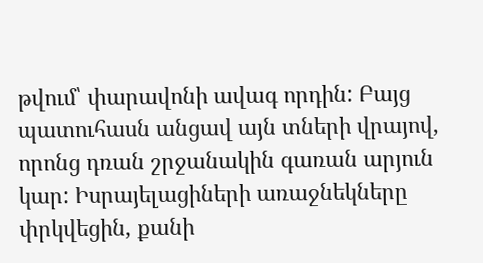թվում՝ փարավոնի ավագ որդին: Բայց պատուհասն անցավ այն տների վրայով, որոնց դռան շրջանակին գառան արյուն կար: Իսրայելացիների առաջնեկները փրկվեցին, քանի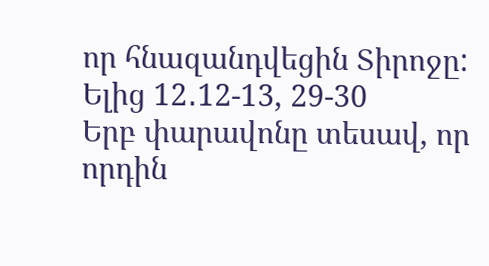որ հնազանդվեցին Տիրոջը:
Ելից 12․12-13, 29-30
Երբ փարավոնը տեսավ, որ որդին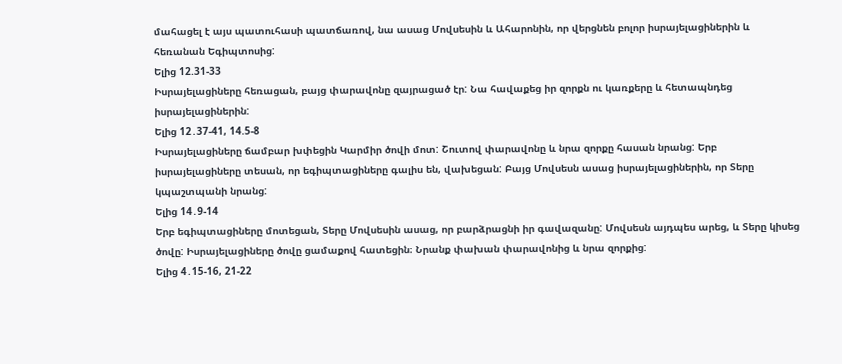մահացել է այս պատուհասի պատճառով, նա ասաց Մովսեսին և Ահարոնին, որ վերցնեն բոլոր իսրայելացիներին և հեռանան Եգիպտոսից:
Ելից 12.31-33
Իսրայելացիները հեռացան, բայց փարավոնը զայրացած էր: Նա հավաքեց իր զորքն ու կառքերը և հետապնդեց իսրայելացիներին:
Ելից 12․37-41, 14.5-8
Իսրայելացիները ճամբար խփեցին Կարմիր ծովի մոտ: Շուտով փարավոնը և նրա զորքը հասան նրանց: Երբ իսրայելացիները տեսան, որ եգիպտացիները գալիս են, վախեցան: Բայց Մովսեսն ասաց իսրայելացիներին, որ Տերը կպաշտպանի նրանց:
Ելից 14․9-14
Երբ եգիպտացիները մոտեցան, Տերը Մովսեսին ասաց, որ բարձրացնի իր գավազանը: Մովսեսն այդպես արեց, և Տերը կիսեց ծովը: Իսրայելացիները ծովը ցամաքով հատեցին։ Նրանք փախան փարավոնից և նրա զորքից:
Ելից 4․15-16, 21-22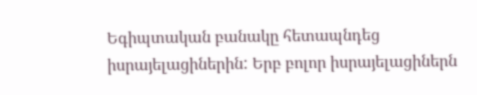Եգիպտական բանակը հետապնդեց իսրայելացիներին: Երբ բոլոր իսրայելացիներն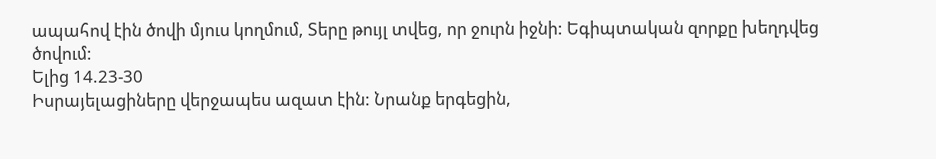ապահով էին ծովի մյուս կողմում, Տերը թույլ տվեց, որ ջուրն իջնի: Եգիպտական զորքը խեղդվեց ծովում:
Ելից 14.23-30
Իսրայելացիները վերջապես ազատ էին: Նրանք երգեցին,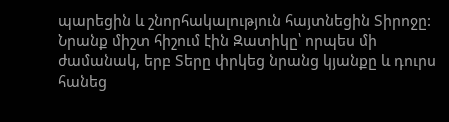պարեցին և շնորհակալություն հայտնեցին Տիրոջը: Նրանք միշտ հիշում էին Զատիկը՝ որպես մի ժամանակ, երբ Տերը փրկեց նրանց կյանքը և դուրս հանեց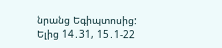նրանց Եգիպտոսից:
Ելից 14․31, 15․1-22